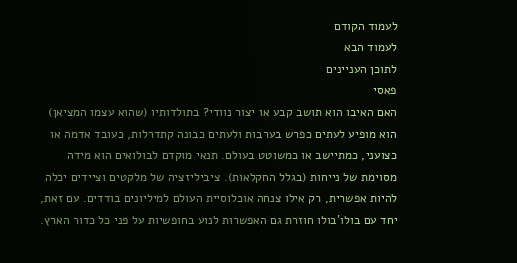לעמוד הקודם
לעמוד הבא
לתוכן העניינים
פאסי
האם האיבו הוא תושב קבע או יצור נוודי? בתולדותיו (שהוא עצמו המציאן) הוא מופיע לעתים כפרש בערבות ולעתים כבונה קתדרלות, כעובד אדמה או כצועני, כמתיישב או כמשוטט בעולם. תנאי מוקדם לבולואים הוא מידה מסוימת של נייחות (בגלל החקלאות). ציביליזציה של מלקטים וציידים יכלה להיות אפשרית, רק אילו צנחה אוכלוסיית העולם למיליונים בודדים. עם זאת, יחד עם בולו'בולו חוזרת גם האפשרות לנוע בחופשיות על פני כל כדור הארץ.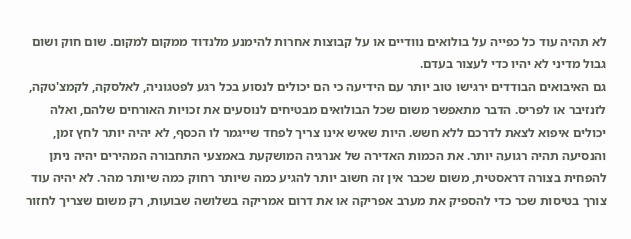לא תהיה עוד כל כפייה על בולואים נוודיים או על קבוצות אחרות להימנע מלנדוד ממקום למקום. שום חוק ושום גבול מדיני לא יהיו כדי לעצור בעדם.
גם האיבואים הבודדים ירגישו טוב יותר עם הידיעה כי הם יכולים לנסוע בכל רגע לפטגוניה, לאלסקה, לקמצ'טקה, לזנזיבר או לפריס. הדבר מתאפשר משום שכל הבולואים מבטיחים לנוסעים את זכויות האורחים שלהם, ואלה יכולים איפוא לצאת לדרכם ללא חשש. היות שאיש אינו צריך לפחד שייגמר לו הכסף, לא יהיה יותר לחץ זמן, והנסיעה תהיה רגועה יותר. את הכמות האדירה של אנרגיה המושקעת באמצעי התחבורה המהירים יהיה ניתן להפחית בצורה דראסטית, משום שכבר אין זה חשוב יותר להגיע כמה שיותר רחוק כמה שיותר מהר. לא יהיה עוד צורך בטיסות שכר כדי להספיק את מערב אפריקה או את דרום אמריקה בשלושה שבועות, רק משום שצריך לחזור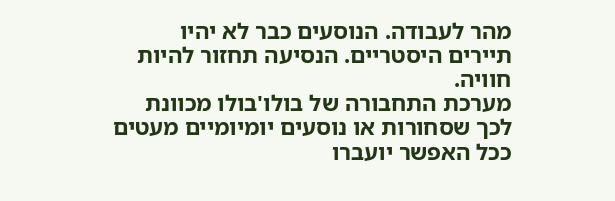מהר לעבודה. הנוסעים כבר לא יהיו תיירים היסטריים. הנסיעה תחזור להיות חוויה.
מערכת התחבורה של בולו'בולו מכוונת לכך שסחורות או נוסעים יומיומיים מעטים ככל האפשר יועברו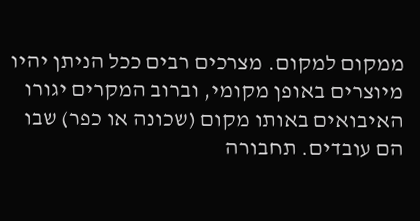ממקום למקום. מצרכים רבים ככל הניתן יהיו מיוצרים באופן מקומי, וברוב המקרים יגורו האיבואים באותו מקום (שכונה או כפר) שבו הם עובדים. תחבורה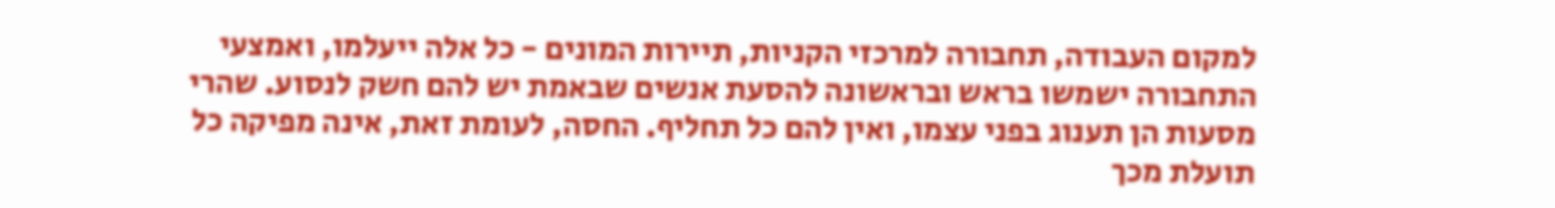למקום העבודה, תחבורה למרכזי הקניות, תיירות המונים - כל אלה ייעלמו, ואמצעי התחבורה ישמשו בראש ובראשונה להסעת אנשים שבאמת יש להם חשק לנסוע. שהרי מסעות הן תענוג בפני עצמו, ואין להם כל תחליף. החסה, לעומת זאת, אינה מפיקה כל תועלת מכך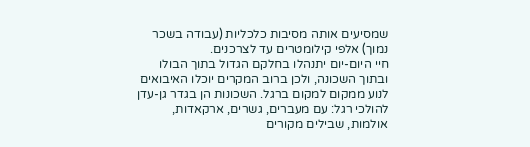שמסיעים אותה מסיבות כלכליות (עבודה בשכר נמוך) אלפי קילומטרים עד לצרכנים.
חיי היום-יום יתנהלו בחלקם הגדול בתוך הבולו ובתוך השכונה, ולכן ברוב המקרים יוכלו האיבואים לנוע ממקום למקום ברגל. השכונות הן בגדר גן-עדן להולכי רגל: עם מעברים, גשרים, ארקאדות, אולמות, שבילים מקורים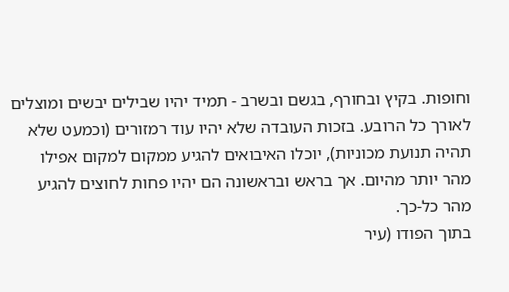וחופות. בקיץ ובחורף, בגשם ובשרב - תמיד יהיו שבילים יבשים ומוצלים לאורך כל הרובע. בזכות העובדה שלא יהיו עוד רמזורים (וכמעט שלא תהיה תנועת מכוניות), יוכלו האיבואים להגיע ממקום למקום אפילו מהר יותר מהיום. אך בראש ובראשונה הם יהיו פחות לחוצים להגיע מהר כל-כך.
בתוך הפודו (עיר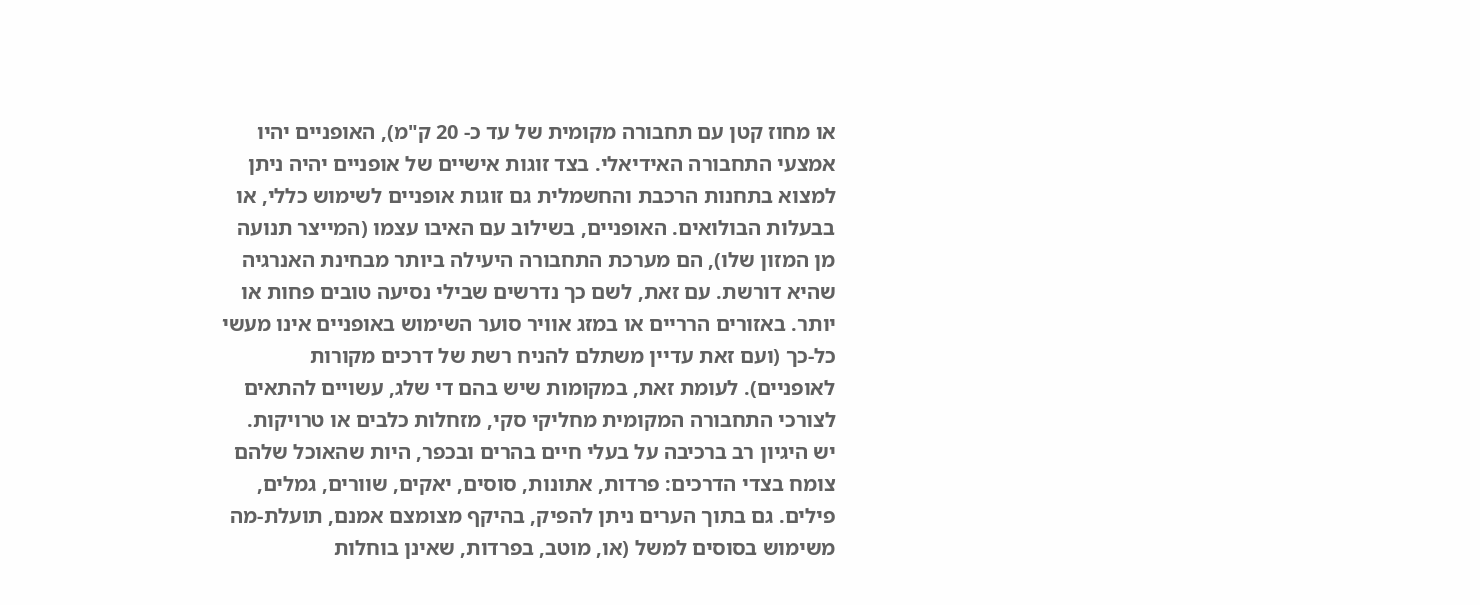או מחוז קטן עם תחבורה מקומית של עד כ- 20 ק"מ), האופניים יהיו אמצעי התחבורה האידיאלי. בצד זוגות אישיים של אופניים יהיה ניתן למצוא בתחנות הרכבת והחשמלית גם זוגות אופניים לשימוש כללי, או בבעלות הבולואים. האופניים, בשילוב עם האיבו עצמו (המייצר תנועה מן המזון שלו), הם מערכת התחבורה היעילה ביותר מבחינת האנרגיה שהיא דורשת. עם זאת, לשם כך נדרשים שבילי נסיעה טובים פחות או יותר. באזורים הרריים או במזג אוויר סוער השימוש באופניים אינו מעשי כל-כך (ועם זאת עדיין משתלם להניח רשת של דרכים מקורות לאופניים). לעומת זאת, במקומות שיש בהם די שלג, עשויים להתאים לצורכי התחבורה המקומית מחליקי סקי, מזחלות כלבים או טרויקות.
יש היגיון רב ברכיבה על בעלי חיים בהרים ובכפר, היות שהאוכל שלהם צומח בצדי הדרכים: פרדות, אתונות, סוסים, יאקים, שוורים, גמלים, פילים. גם בתוך הערים ניתן להפיק, בהיקף מצומצם אמנם, תועלת-מה משימוש בסוסים למשל (או, מוטב, בפרדות, שאינן בוחלות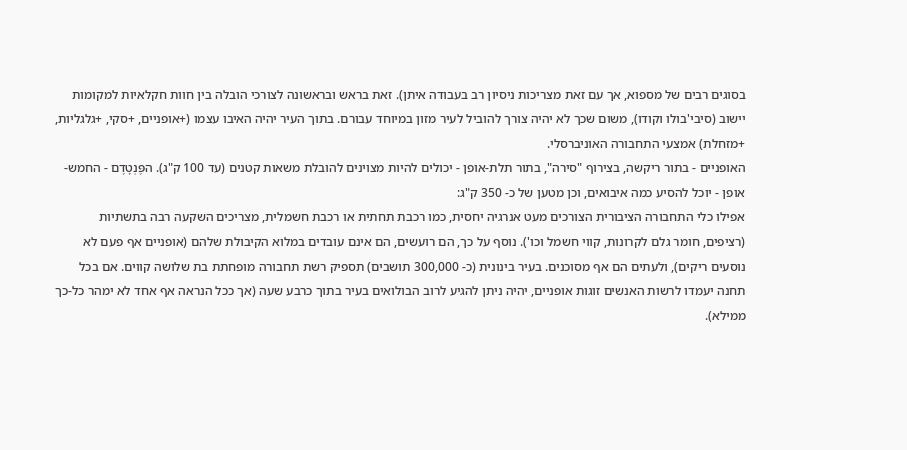בסוגים רבים של מספוא, אך עם זאת מצריכות ניסיון רב בעבודה איתן). זאת בראש ובראשונה לצורכי הובלה בין חוות חקלאיות למקומות יישוב (סיבי'בולו וקודו), משום שכך לא יהיה צורך להוביל לעיר מזון במיוחד עבורם. בתוך העיר יהיה האיבו עצמו (+אופניים, +סקי, +גלגליות, +מזחלת) אמצעי התחבורה האוניברסלי.
האופניים - בתור ריקשה, בצירוף "סירה", בתור תלת-אופן - יכולים להיות מצוינים להובלת משאות קטנים (עד 100 ק"ג). הפֶּנְטָדֶם - החמש-אופן - יוכל להסיע כמה איבואים, וכן מטען של כ- 350 ק"ג:
אפילו כלי התחבורה הציבורית הצורכים מעט אנרגיה יחסית, כמו רכבת תחתית או רכבת חשמלית, מצריכים השקעה רבה בתשתיות (רציפים, חומר גלם לקרונות, קווי חשמל וכו'). נוסף על כך, הם רועשים, הם אינם עובדים במלוא הקיבולת שלהם (אופניים אף פעם לא נוסעים ריקים), ולעתים הם אף מסוכנים. בעיר בינונית (כ- 300,000 תושבים) תספיק רשת תחבורה מופחתת בת שלושה קווים. אם בכל תחנה יעמדו לרשות האנשים זוגות אופניים, יהיה ניתן להגיע לרוב הבולואים בעיר בתוך כרבע שעה (אך ככל הנראה אף אחד לא ימהר כל-כך ממילא).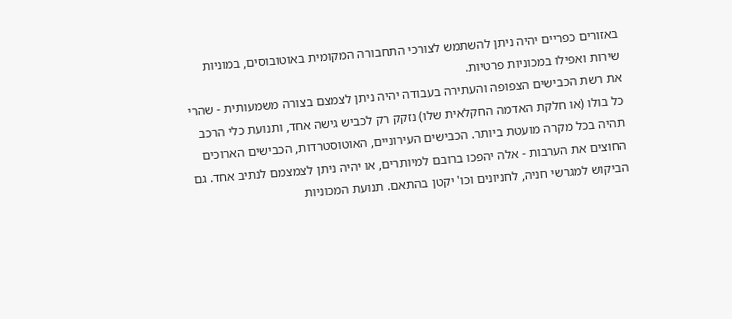באזורים כפריים יהיה ניתן להשתמש לצורכי התחבורה המקומית באוטובוסים, במוניות שירות ואפילו במכוניות פרטיות.
את רשת הכבישים הצפופה והעתירה בעבודה יהיה ניתן לצמצם בצורה משמעותית - שהרי כל בולו (או חלקת האדמה החקלאית שלו) נזקק רק לכביש גישה אחד, ותנועת כלי הרכב תהיה בכל מקרה מועטת ביותר. הכבישים העירוניים, האוטוסטרדות, הכבישים הארוכים החוצים את הערבות - אלה יהפכו ברובם למיותרים, או יהיה ניתן לצמצמם לנתיב אחד. גם הביקוש למגרשי חניה, לחניונים וכו' יקטן בהתאם. תנועת המכוניות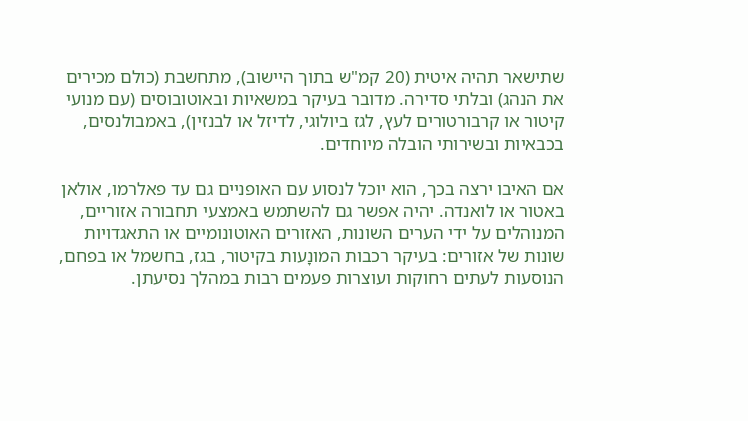שתישאר תהיה איטית (20 קמ"ש בתוך היישוב), מתחשבת (כולם מכירים את הנהג) ובלתי סדירה. מדובר בעיקר במשאיות ובאוטובוסים (עם מנועי קיטור או קרבורטורים לעץ, לגז ביולוגי, לדיזל או לבנזין), באמבולנסים, בכבאיות ובשירותי הובלה מיוחדים.

אם האיבו ירצה בכך, הוא יוכל לנסוע עם האופניים גם עד פאלרמו, אולאן באטור או לואנדה. יהיה אפשר גם להשתמש באמצעי תחבורה אזוריים, המנוהלים על ידי הערים השונות, האזורים האוטונומיים או התאגדויות שונות של אזורים: בעיקר רכבות המונָעות בקיטור, בגז, בחשמל או בפחם, הנוסעות לעתים רחוקות ועוצרות פעמים רבות במהלך נסיעתן.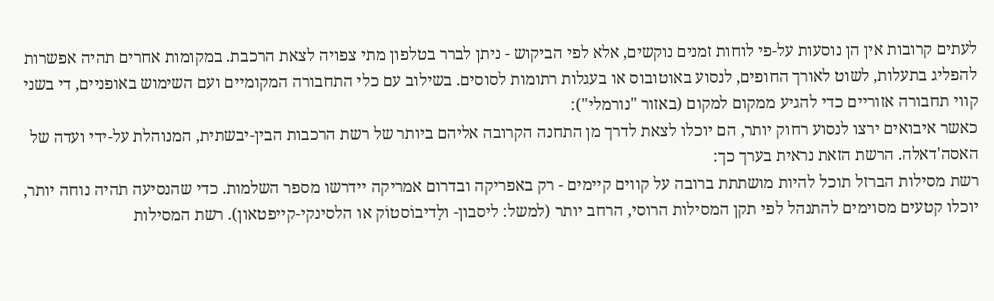לעתים קרובות אין הן נוסעות על-פי לוחות זמנים נוקשים, אלא לפי הביקוש - ניתן לברר בטלפון מתי צפויה לצאת הרכבת. במקומות אחרים תהיה אפשרות להפליג בתעלות, לשוט לאורך החופים, לנסוע באוטובוס או בעגלות רתומות לסוסים. בשילוב עם כלי התחבורה המקומיים ועם השימוש באופניים, די בשני קווי תחבורה אזוריים כדי להגיע ממקום למקום (באזור "נורמלי"):
כאשר איבואים ירצו לנסוע רחוק יותר, הם יוכלו לצאת לדרך מן התחנה הקרובה אליהם ביותר של רשת הרכבות הבין-יבשתית, המנוהלת על-ידי ועדה של האסה'דאלה. הרשת הזאת נראית בערך כך:
רשת מסילות הברזל תוכל להיות מושתתת ברובה על קווים קיימים - רק באפריקה ובדרום אמריקה יידרשו מספר השלמות. כדי שהנסיעה תהיה נוחה יותר, יוכלו קטעים מסוימים להתנהל לפי תקן המסילות הרוסי, הרחב יותר (למשל: ליסבון- ולָדיבוֹסטוֹק או הלסינקי-קייפטאון). רשת המסילות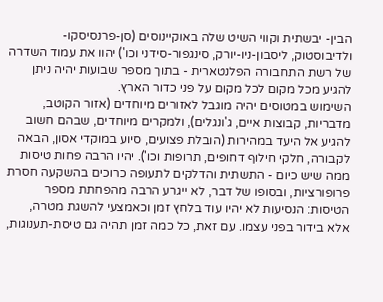הבין- יבשתית וקווי השיט שלה באוקיינוסים (סן-פרנסיסקו-ולדיבוסטוק, ליסבון-ניו-יורק, סינגפור-סידני וכו') יהוו את עמוד השדרה של רשת התחבורה הפלנטארית - בתוך מספר שבועות יהיה ניתן להגיע מכל מקום לכל מקום על פני כדור הארץ.
השימוש במטוסים יהיה מוגבל לאזורים מיוחדים (אזור הקוטב, מדבריות, קבוצות איים, ג'ונגלים), ולמקרים מיוחדים, שבהם חשוב להגיע אל היעד במהירות (הובלת פצועים, סיוע במוקדי אסון, הבאה לקבורה, חלקי חילוף דחופים, תרופות וכו'). יהיו הרבה פחות טיסות ממה שיש כיום - התשתית והדלקים לתעופה כרוכים בהשקעה חסרת פרופורציות, ובסופו של דבר, לא ייגרע הרבה מהפחתת מספר הטיסות: הנסיעות לא יהיו עוד בלחץ זמן וכאמצעי להשגת מטרה, אלא בידור בפני עצמו. עם זאת, כל כמה זמן תהיה גם טיסת-תענוגות,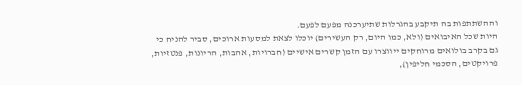וההשתתפות בה תיקבע בהגרלות שתיערכנה מפעם לפעם.
היות שכל האיבואים (ולא, כמו היום, רק העשירים) יוכלו לצאת למסעות ארוכים, סביר להניח כי גם בקרב בולואים מרוחקים ייווצרו עם הזמן קשרים אישיים (חברויות, אהבות, הריונות, פנטזיות, פרויקטים, הסכמי חליפין),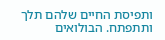ותפיסת החיים שלהם תלך ותתפתח. הבולואים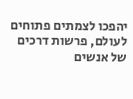יהפכו לצמתים פתוחים לעולם, פרשות דרכים של אנשים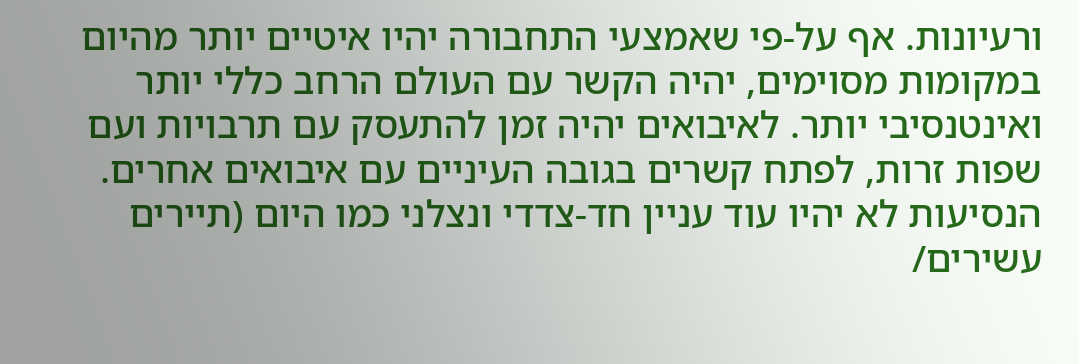ורעיונות. אף על-פי שאמצעי התחבורה יהיו איטיים יותר מהיום במקומות מסוימים, יהיה הקשר עם העולם הרחב כללי יותר ואינטנסיבי יותר. לאיבואים יהיה זמן להתעסק עם תרבויות ועם שפות זרות, לפתח קשרים בגובה העיניים עם איבואים אחרים. הנסיעות לא יהיו עוד עניין חד-צדדי ונצלני כמו היום (תיירים עשירים/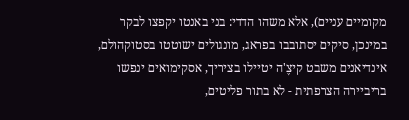מקומיים עניים), אלא משהו הדדי: בני באנטו יקפצו לבקר במינכן, סיקים יסתובבו בפראג, מונגולים ישוטטו בסטוקהולם, אינדיאנים משבט קיצֶ'ה יטיילו בציריך, אסקימואים ינפשו בריביירה הצרפתית - לא בתור פליטים,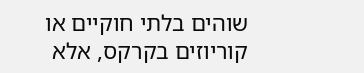שוהים בלתי חוקיים או קוריוזים בקרקס, אלא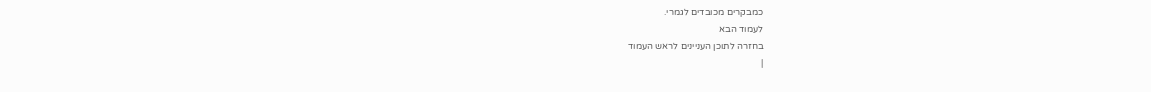כמבקרים מכובדים לגמרי.
לעמוד הבא
בחזרה לתוכן העניינים לראש העמוד
|